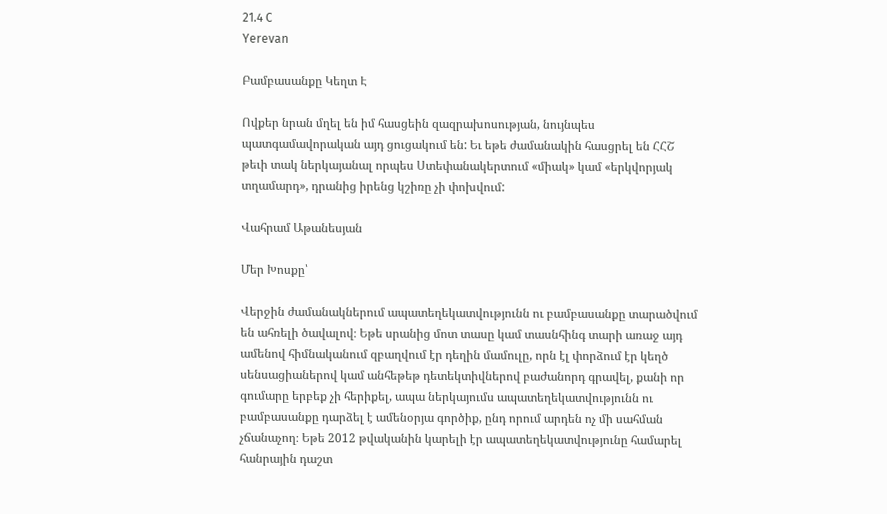21.4 C
Yerevan

Բամբասանքը Կեղտ Է

Ովքեր նրան մղել են իմ հասցեին զազրախոսության, նույնպես պատգամավորական այդ ցուցակում են: Եւ եթե ժամանակին հասցրել են ՀՀՇ թեւի տակ ներկայանալ որպես Ստեփանակերտում «միակ» կամ «երկվորյակ տղամարդ», դրանից իրենց կշիռը չի փոխվում:

Վահրամ Աթանեսյան

Մեր Խոսքը՝

Վերջին ժամանակներում ապատեղեկատվությունն ու բամբասանքը տարածվում են ահռելի ծավալով։ Եթե սրանից մոտ տասը կամ տասնհինգ տարի առաջ այդ ամենով հիմնականում զբաղվում էր դեղին մամուլը, որն էլ փորձում էր կեղծ սենսացիաներով կամ անհեթեթ դետեկտիվներով բաժանորդ գրավել, քանի որ գումարը երբեք չի հերիքել, ապա ներկայումս ապատեղեկատվությունն ու բամբասանքը դարձել է ամենօրյա գործիք, ընդ որում արդեն ոչ մի սահման չճանաչող։ Եթե 2012 թվականին կարելի էր ապատեղեկատվությունը համարել հանրային դաշտ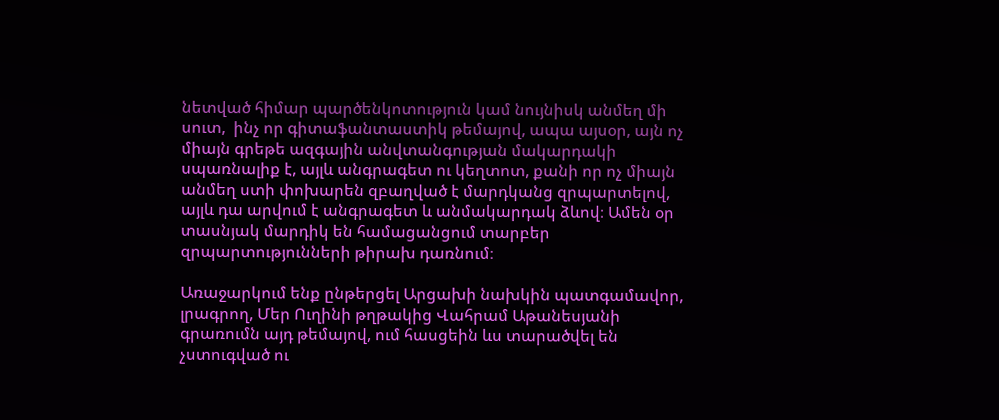նետված հիմար պարծենկոտություն կամ նույնիսկ անմեղ մի սուտ,  ինչ որ գիտաֆանտաստիկ թեմայով, ապա այսօր, այն ոչ միայն գրեթե ազգային անվտանգության մակարդակի սպառնալիք է, այլև անգրագետ ու կեղտոտ, քանի որ ոչ միայն անմեղ ստի փոխարեն զբաղված է մարդկանց զրպարտելով, այլև դա արվում է անգրագետ և անմակարդակ ձևով։ Ամեն օր տասնյակ մարդիկ են համացանցում տարբեր զրպարտությունների թիրախ դառնում։

Առաջարկում ենք ընթերցել Արցախի նախկին պատգամավոր, լրագրող, Մեր Ուղինի թղթակից Վահրամ Աթանեսյանի գրառումն այդ թեմայով, ում հասցեին ևս տարածվել են չստուգված ու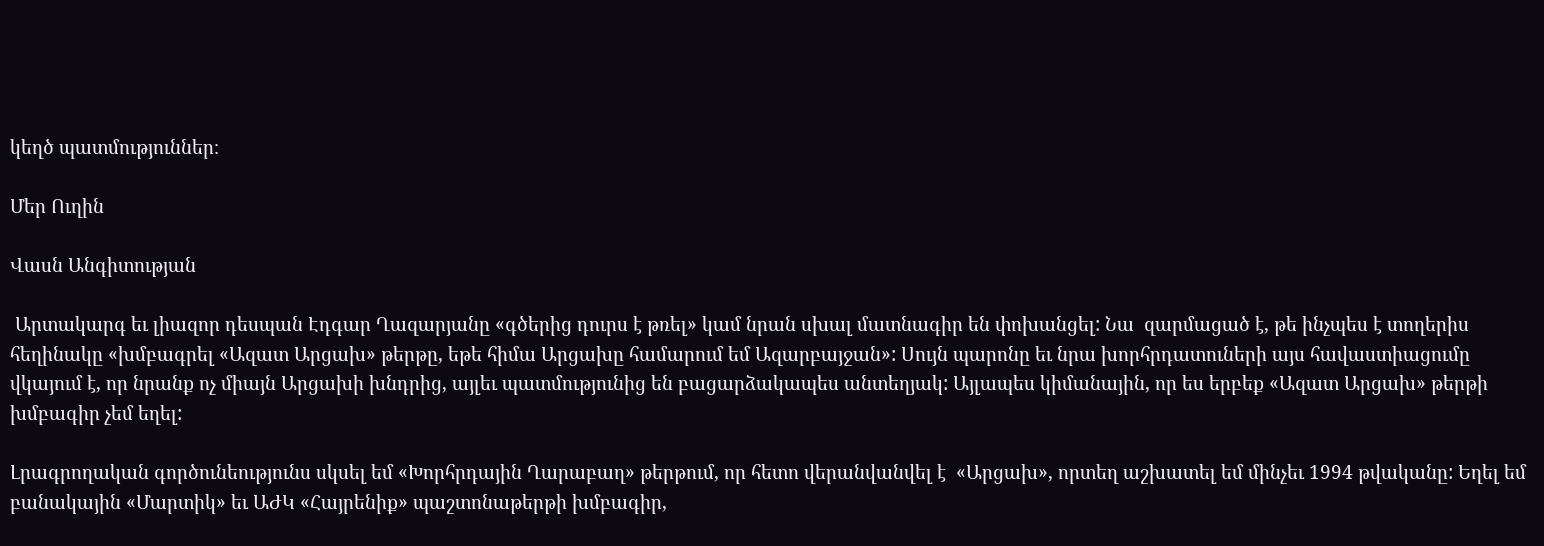կեղծ պատմություններ։

Մեր Ուղին

Վասն Անգիտության

 Արտակարգ եւ լիազոր դեսպան Էդգար Ղազարյանը «գծերից դուրս է թռել» կամ նրան սխալ մատնագիր են փոխանցել: Նա  զարմացած է, թե ինչպես է տողերիս հեղինակը «խմբագրել «Ազատ Արցախ» թերթը, եթե հիմա Արցախը համարում եմ Ազարբայջան»: Սույն պարոնը եւ նրա խորհրդատուների այս հավաստիացումը վկայում է, որ նրանք ոչ միայն Արցախի խնդրից, այլեւ պատմությունից են բացարձակապես անտեղյակ: Այլապես կիմանային, որ ես երբեք «Ազատ Արցախ» թերթի խմբագիր չեմ եղել:

Լրագրողական գործունեությունս սկսել եմ «Խորհրդային Ղարաբաղ» թերթում, որ հետո վերանվանվել է  «Արցախ», որտեղ աշխատել եմ մինչեւ 1994 թվականը: Եղել եմ բանակային «Մարտիկ» եւ ԱԺԿ «Հայրենիք» պաշտոնաթերթի խմբագիր,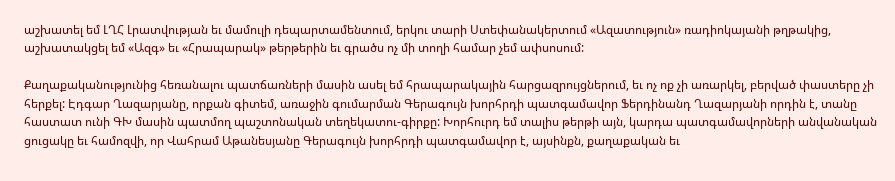աշխատել եմ ԼՂՀ Լրատվության եւ մամուլի դեպարտամենտում, երկու տարի Ստեփանակերտում «Ազատություն» ռադիոկայանի թղթակից, աշխատակցել եմ «Ազգ» եւ «Հրապարակ» թերթերին եւ գրածս ոչ մի տողի համար չեմ ափսոսում:

Քաղաքականությունից հեռանալու պատճառների մասին ասել եմ հրապարակային հարցազրույցներում, եւ ոչ ոք չի առարկել, բերված փաստերը չի հերքել: Էդգար Ղազարյանը, որքան գիտեմ, առաջին գումարման Գերագույն խորհրդի պատգամավոր Ֆերդինանդ Ղազարյանի որդին է, տանը հաստատ ունի ԳԽ մասին պատմող պաշտոնական տեղեկատու-գիրքը: Խորհուրդ եմ տալիս թերթի այն, կարդա պատգամավորների անվանական ցուցակը եւ համոզվի, որ Վահրամ Աթանեսյանը Գերագույն խորհրդի պատգամավոր է, այսինքն, քաղաքական եւ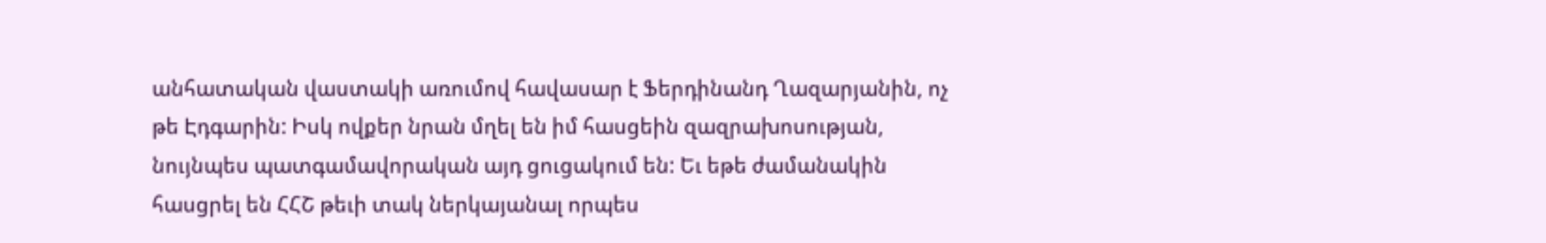անհատական վաստակի առումով հավասար է Ֆերդինանդ Ղազարյանին, ոչ թե Էդգարին: Իսկ ովքեր նրան մղել են իմ հասցեին զազրախոսության, նույնպես պատգամավորական այդ ցուցակում են: Եւ եթե ժամանակին հասցրել են ՀՀՇ թեւի տակ ներկայանալ որպես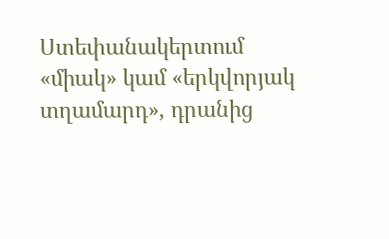Ստեփանակերտում «միակ» կամ «երկվորյակ տղամարդ», դրանից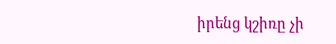իրենց կշիռը չի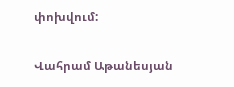փոխվում:

Վահրամ Աթանեսյան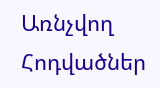Առնչվող Հոդվածներ